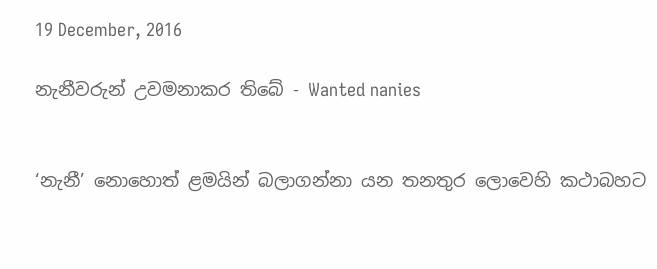19 December, 2016

නැනීවරුන් උවමනාකර තිබේ - Wanted nanies


‘නැනී’ නොහොත් ළමයින් බලාගන්නා යන තනතුර ලොවෙහි කථාබහට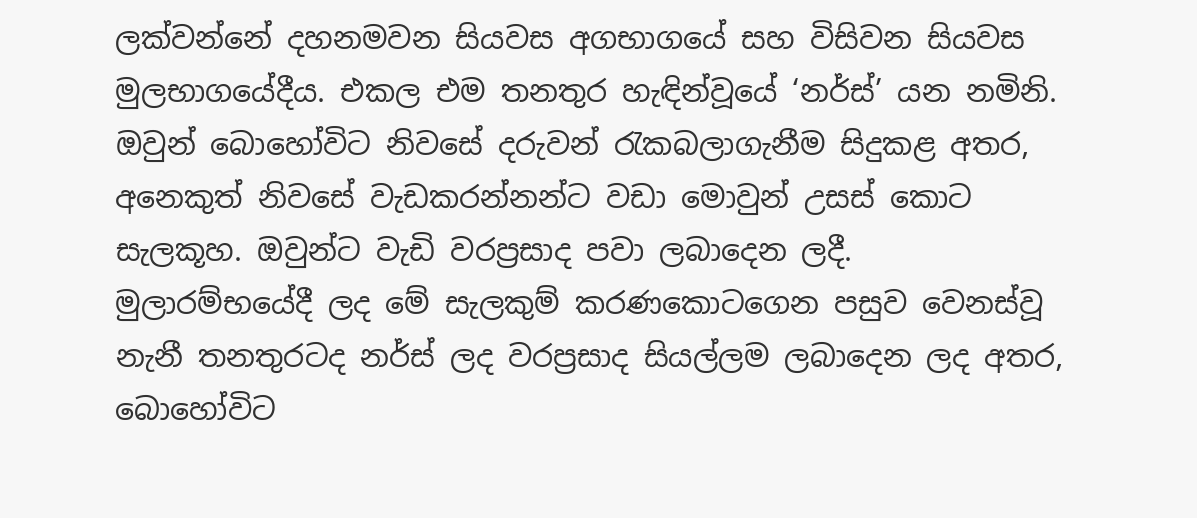ලක්වන්නේ දහනමවන සියවස අගභාගයේ සහ විසිවන සියවස මුලභාගයේදීය. එකල එම තනතුර හැඳින්වූයේ ‘නර්ස්’ යන නමිනි. ඔවුන් බොහෝවිට නිවසේ දරුවන් රැකබලාගැනීම සිදුකළ අතර, අනෙකුත් නිවසේ වැඩකරන්නන්ට වඩා මොවුන් උසස් කොට සැලකූහ. ඔවුන්ට වැඩි වරප්‍රසාද පවා ලබාදෙන ලදී.
මුලාරම්භයේදී ලද මේ සැලකුම් කරණකොටගෙන පසුව වෙනස්වූ නැනී තනතුරටද නර්ස් ලද වරප්‍රසාද සියල්ලම ලබාදෙන ලද අතර, බොහෝවිට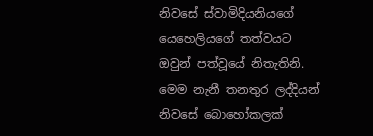නිවසේ ස්වාමිදියනියගේ යෙහෙලියගේ තත්වයට ඔවුන් පත්වූයේ නිතැතිනි. මෙම නැනී තනතුර ලද්දියන් නිවසේ බොහෝකලක්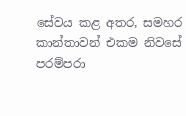සේවය කළ අතර, සමහර කාන්තාවන් එකම නිවසේ පරම්පරා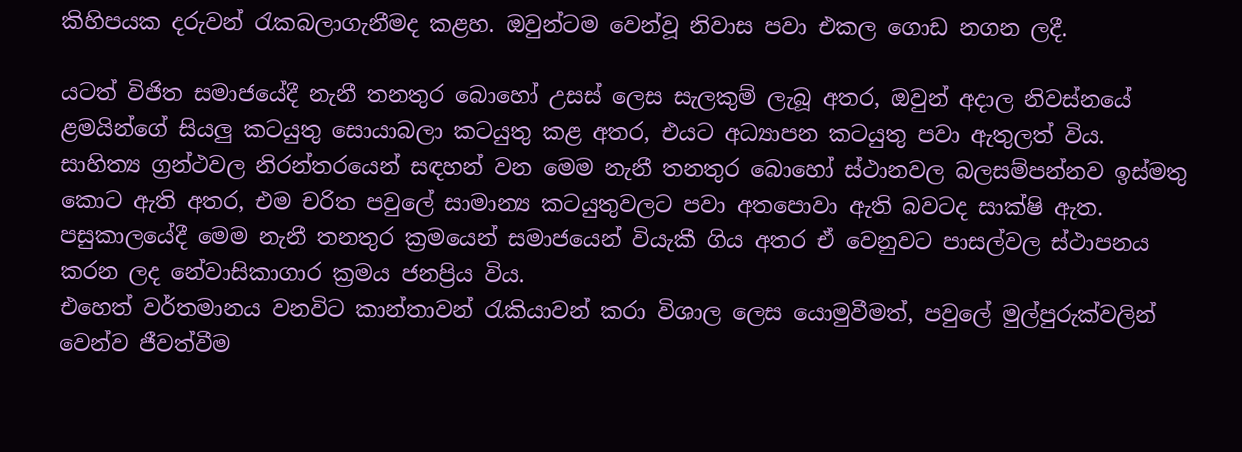කිහිපයක දරුවන් රැකබලාගැනීමද කළහ. ඔවුන්ටම වෙන්වූ නිවාස පවා එකල ගොඩ නගන ලදී.

යටත් විජිත සමාජයේදී නැනී තනතුර බොහෝ උසස් ලෙස සැලකුම් ලැබූ අතර, ඔවුන් අදාල නිවස්නයේ ළමයින්ගේ සියලු කටයුතු සොයාබලා කටයුතු කළ අතර, එයට අධ්‍යාපන කටයුතු පවා ඇතුලත් විය. සාහිත්‍ය ග්‍රන්ථවල නිරන්තරයෙන් සඳහන් වන මෙම නැනී තනතුර බොහෝ ස්ථානවල බලසම්පන්නව ඉස්මතු කොට ඇති අතර, එම චරිත පවුලේ සාමාන්‍ය කටයුතුවලට පවා අතපොවා ඇති බවටද සාක්ෂි ඇත. පසුකාලයේදී මෙම නැනී තනතුර ක්‍රමයෙන් සමාජයෙන් වියැකී ගිය අතර ඒ වෙනුවට පාසල්වල ස්ථාපනය කරන ලද නේවාසිකාගාර ක්‍රමය ජනප්‍රිය විය.
එහෙත් වර්තමානය වනවිට කාන්තාවන් රැකියාවන් කරා විශාල ලෙස යොමුවීමත්, පවුලේ මුල්පුරුක්වලින් වෙන්ව ජීවත්වීම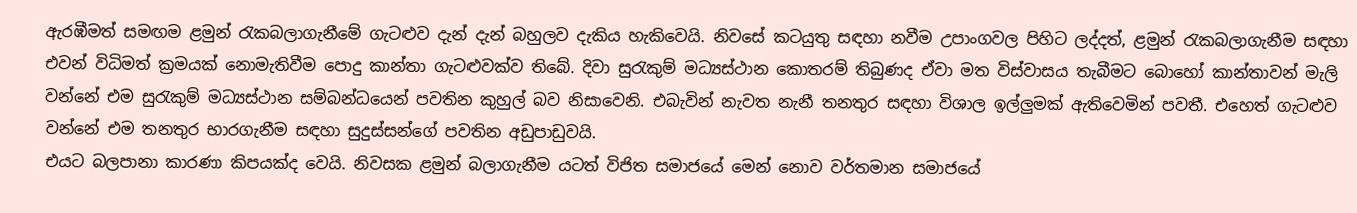ඇරඹීමත් සමඟම ළමුන් රැකබලාගැනීමේ ගැටළුව දැන් දැන් බහුලව දැකිය හැකිවෙයි. නිවසේ කටයුතු සඳහා නවීම උපාංගවල පිහිට ලද්දත්, ළමුන් රැකබලාගැනීම සඳහා එවන් විධිමත් ක්‍රමයක් නොමැතිවීම පොදු කාන්තා ගැටළුවක්ව තිබේ. දිවා සුරැකුම් මධ්‍යස්ථාන කොතරම් තිබුණද ඒවා මත විස්වාසය තැබීමට බොහෝ කාන්තාවන් මැලි වන්නේ එම සුරැකුම් මධ්‍යස්ථාන සම්බන්ධයෙන් පවතින කුහුල් බව නිසාවෙනි. එබැවින් නැවත නැනී තනතුර සඳහා විශාල ඉල්ලුමක් ඇතිවෙමින් පවතී. එහෙත් ගැටළුව වන්නේ එම තනතුර භාරගැනීම සඳහා සුදුස්සන්ගේ පවතින අඩුපාඩුවයි.
එයට බලපානා කාරණා කිපයක්ද වෙයි. නිවසක ළමුන් බලාගැනීම යටත් විජිත සමාජයේ මෙන් නොව වර්තමාන සමාජයේ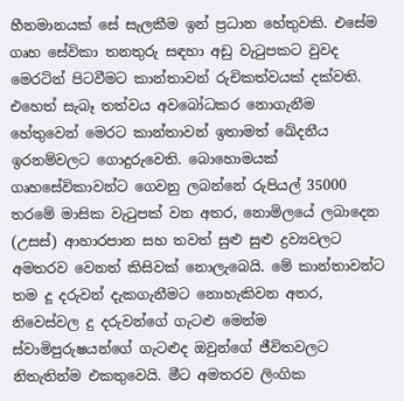හීනමානයක් සේ සැලකීම ඉන් ප්‍රධාන හේතුවකි. එසේම ගෘහ සේවිකා තනතුරු සඳහා අඩු වැටුපකට වුවද මෙරටින් පිටවීමට කාන්තාවන් රුචිකත්වයක් දක්වති. එහෙත් සැබෑ තත්වය අවබෝධකර නොගැනීම හේතුවෙන් මෙරට කාන්තාවන් ඉතාමත් ඛේදනීය ඉරනම්වලට ගොදුරුවෙති. බොහොමයක් ගෘහසේවිකාවන්ට ගෙවනු ලබන්නේ රුපියල් 35000 තරමේ මාසික වැටුපක් වන අතර, නොමිලයේ ලබාදෙන (උසස්) ආහාරපාන සහ තවත් සුළු සුළු ද්‍රව්‍යවලට අමතරව වෙනත් කිසිවක් නොලැබෙයි. මේ කාන්තාවන්ට තම දූ දරුවන් දැකගැනීමට නොහැකිවන අතර, නිවෙස්වල දු දරුවන්ගේ ගැටළු මෙන්ම ස්වාමිපුරුෂයන්ගේ ගැටළුද ඔවුන්ගේ ජීවිතවලට නිතැතින්ම එකතුවෙයි. මීට අමතරව ලිංගික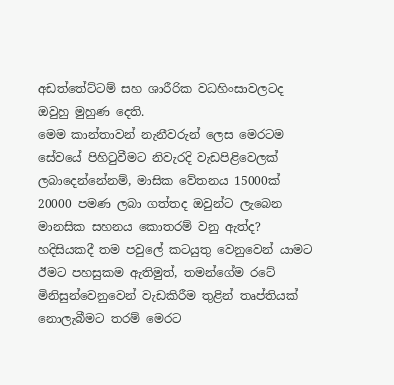අඩත්තේට්ටම් සහ ශාරීරික වධහිංසාවලටද ඔවුහු මුහුණ දෙති.
මෙම කාන්තාවන් නැනීවරුන් ලෙස මෙරටම සේවයේ පිහිටුවීමට නිවැරදි වැඩපිළිවෙලක් ලබාදෙන්නේනම්, මාසික වේතනය 15000ක් 20000 පමණ ලබා ගත්තද ඔවුන්ට ලැබෙන මානසික සහනය කොතරම් වනු ඇත්ද? හදිසියකදී තම පවුලේ කටයුතු වෙනුවෙන් යාමට ඊමට පහසුකම ඇතිමුත්, තමන්ගේම රටේ මිනිසුන්වෙනුවෙන් වැඩකිරීම තුළින් තෘප්තියක් නොලැබීමට තරම් මෙරට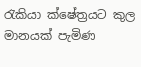රැකියා ක්ෂේත්‍රයට කුල මානයක් පැමිණ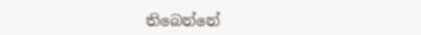තිබෙන්නේ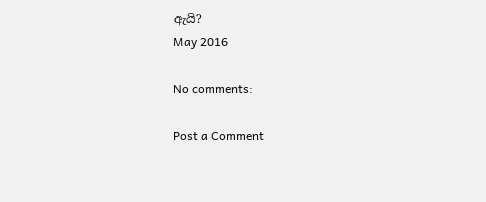ඇයි?
May 2016

No comments:

Post a Comment